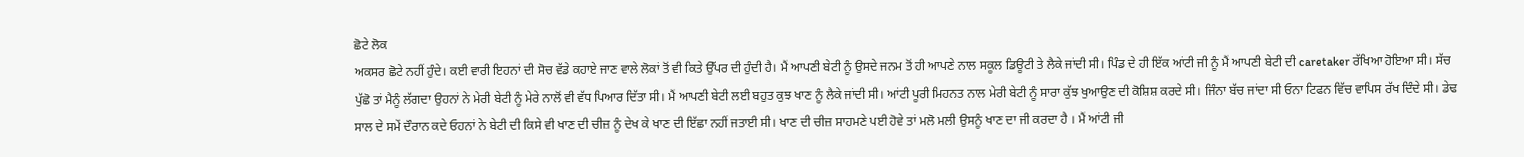ਛੋਟੇ ਲੋਕ
ਅਕਸਰ ਛੋਟੇ ਨਹੀਂ ਹੁੰਦੇ। ਕਈ ਵਾਰੀ ਇਹਨਾਂ ਦੀ ਸੋਚ ਵੱਡੇ ਕਹਾਏ ਜਾਣ ਵਾਲੇ ਲੋਕਾਂ ਤੋਂ ਵੀ ਕਿਤੇ ਉੱਪਰ ਦੀ ਹੁੰਦੀ ਹੈ। ਮੈਂ ਆਪਣੀ ਬੇਟੀ ਨੂੰ ਉਸਦੇ ਜਨਮ ਤੋਂ ਹੀ ਆਪਣੇ ਨਾਲ ਸਕੂਲ ਡਿਊਟੀ ਤੇ ਲੈਕੇ ਜਾਂਦੀ ਸੀ। ਪਿੰਡ ਦੇ ਹੀ ਇੱਕ ਆਂਟੀ ਜੀ ਨੂੰ ਮੈਂ ਆਪਣੀ ਬੇਟੀ ਦੀ caretaker ਰੱਖਿਆ ਹੋਇਆ ਸੀ। ਸੱਚ ਪੁੱਛੋ ਤਾਂ ਮੈਨੂੰ ਲੱਗਦਾ ਉਹਨਾਂ ਨੇ ਮੇਰੀ ਬੇਟੀ ਨੂੰ ਮੇਰੇ ਨਾਲੋਂ ਵੀ ਵੱਧ ਪਿਆਰ ਦਿੱਤਾ ਸੀ। ਮੈਂ ਆਪਣੀ ਬੇਟੀ ਲਈ ਬਹੁਤ ਕੁਝ ਖਾਣ ਨੂੰ ਲੈਕੇ ਜਾਂਦੀ ਸੀ। ਆਂਟੀ ਪੂਰੀ ਮਿਹਨਤ ਨਾਲ ਮੇਰੀ ਬੇਟੀ ਨੂੰ ਸਾਰਾ ਕੁੱਝ ਖੁਆਉਣ ਦੀ ਕੋਸ਼ਿਸ਼ ਕਰਦੇ ਸੀ। ਜਿੰਨਾ ਬੱਚ ਜਾਂਦਾ ਸੀ ਓਨਾ ਟਿਫਨ ਵਿੱਚ ਵਾਪਿਸ ਰੱਖ ਦਿੰਦੇ ਸੀ। ਡੇਢ ਸਾਲ ਦੇ ਸਮੇਂ ਦੌਰਾਨ ਕਦੇ ਓਹਨਾਂ ਨੇ ਬੇਟੀ ਦੀ ਕਿਸੇ ਵੀ ਖਾਣ ਦੀ ਚੀਜ਼ ਨੂੰ ਦੇਖ ਕੇ ਖਾਣ ਦੀ ਇੱਛਾ ਨਹੀਂ ਜਤਾਈ ਸੀ। ਖਾਣ ਦੀ ਚੀਜ਼ ਸਾਹਮਣੇ ਪਈ ਹੋਵੇ ਤਾਂ ਮਲੋ ਮਲੀ ਉਸਨੂੰ ਖਾਣ ਦਾ ਜੀ ਕਰਦਾ ਹੈ । ਮੈਂ ਆਂਟੀ ਜੀ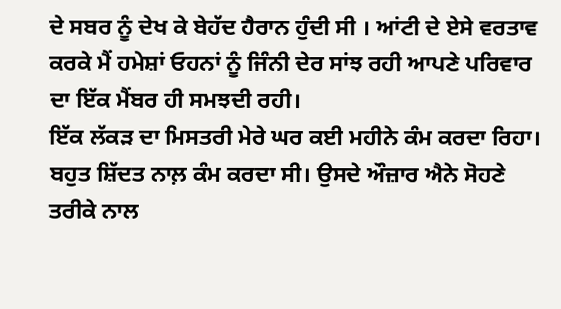ਦੇ ਸਬਰ ਨੂੰ ਦੇਖ ਕੇ ਬੇਹੱਦ ਹੈਰਾਨ ਹੁੰਦੀ ਸੀ । ਆਂਟੀ ਦੇ ਏਸੇ ਵਰਤਾਵ ਕਰਕੇ ਮੈਂ ਹਮੇਸ਼ਾਂ ਓਹਨਾਂ ਨੂੰ ਜਿੰਨੀ ਦੇਰ ਸਾਂਝ ਰਹੀ ਆਪਣੇ ਪਰਿਵਾਰ ਦਾ ਇੱਕ ਮੈਂਬਰ ਹੀ ਸਮਝਦੀ ਰਹੀ।
ਇੱਕ ਲੱਕੜ ਦਾ ਮਿਸਤਰੀ ਮੇਰੇ ਘਰ ਕਈ ਮਹੀਨੇ ਕੰਮ ਕਰਦਾ ਰਿਹਾ। ਬਹੁਤ ਸ਼ਿੱਦਤ ਨਾਲ਼ ਕੰਮ ਕਰਦਾ ਸੀ। ਉਸਦੇ ਔਜ਼ਾਰ ਐਨੇ ਸੋਹਣੇ ਤਰੀਕੇ ਨਾਲ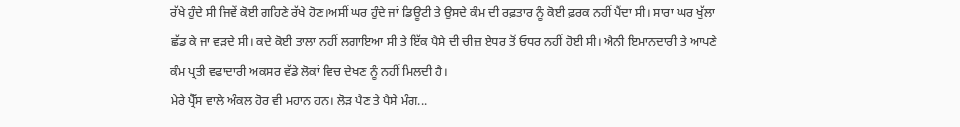ਰੱਖੇ ਹੁੰਦੇ ਸੀ ਜਿਵੇਂ ਕੋਈ ਗਹਿਣੇ ਰੱਖੇ ਹੋਣ।ਅਸੀਂ ਘਰ ਹੁੰਦੇ ਜਾਂ ਡਿਊਟੀ ਤੇ ਉਸਦੇ ਕੰਮ ਦੀ ਰਫ਼ਤਾਰ ਨੂੰ ਕੋਈ ਫ਼ਰਕ ਨਹੀਂ ਪੈਂਦਾ ਸੀ। ਸਾਰਾ ਘਰ ਖੁੱਲਾ ਛੱਡ ਕੇ ਜਾ ਵੜਦੇ ਸੀ। ਕਦੇ ਕੋਈ ਤਾਲਾ ਨਹੀਂ ਲਗਾਇਆ ਸੀ ਤੇ ਇੱਕ ਪੈਸੇ ਦੀ ਚੀਜ਼ ਏਧਰ ਤੋਂ ਓਧਰ ਨਹੀਂ ਹੋਈ ਸੀ। ਐਨੀ ਇਮਾਨਦਾਰੀ ਤੇ ਆਪਣੇ ਕੰਮ ਪ੍ਰਤੀ ਵਫਾਦਾਰੀ ਅਕਸਰ ਵੱਡੇ ਲੋਕਾਂ ਵਿਚ ਦੇਖਣ ਨੂੰ ਨਹੀਂ ਮਿਲਦੀ ਹੈ।
ਮੇਰੇ ਪ੍ਰੈੱਸ ਵਾਲੇ ਅੰਕਲ ਹੋਰ ਵੀ ਮਹਾਨ ਹਨ। ਲੋੜ ਪੈਣ ਤੇ ਪੈਸੇ ਮੰਗ...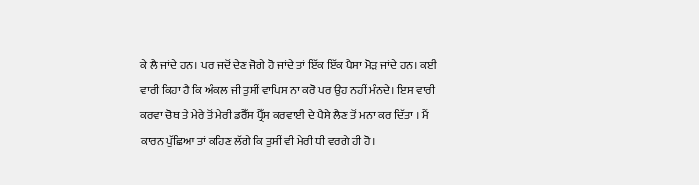ਕੇ ਲੈ ਜਾਂਦੇ ਹਨ। ਪਰ ਜਦੋਂ ਦੇਣ ਜੋਗੇ ਹੋ ਜਾਂਦੇ ਤਾਂ ਇੱਕ ਇੱਕ ਪੈਸਾ ਮੋੜ ਜਾਂਦੇ ਹਨ। ਕਈ ਵਾਰੀ ਕਿਹਾ ਹੈ ਕਿ ਅੰਕਲ ਜੀ ਤੁਸੀਂ ਵਾਪਿਸ ਨਾ ਕਰੋ ਪਰ ਉਹ ਨਹੀਂ ਮੰਨਦੇ। ਇਸ ਵਾਰੀ ਕਰਵਾ ਚੋਥ ਤੇ ਮੇਰੇ ਤੋਂ ਮੇਰੀ ਡਰੈੱਸ ਪ੍ਰੈੱਸ ਕਰਵਾਈ ਦੇ ਪੈਸੇ ਲੈਣ ਤੋਂ ਮਨਾ ਕਰ ਦਿੱਤਾ । ਮੈਂ ਕਾਰਨ ਪੁੱਛਿਆ ਤਾਂ ਕਹਿਣ ਲੱਗੇ ਕਿ ਤੁਸੀਂ ਵੀ ਮੇਰੀ ਧੀ ਵਰਗੇ ਹੀ ਹੋ।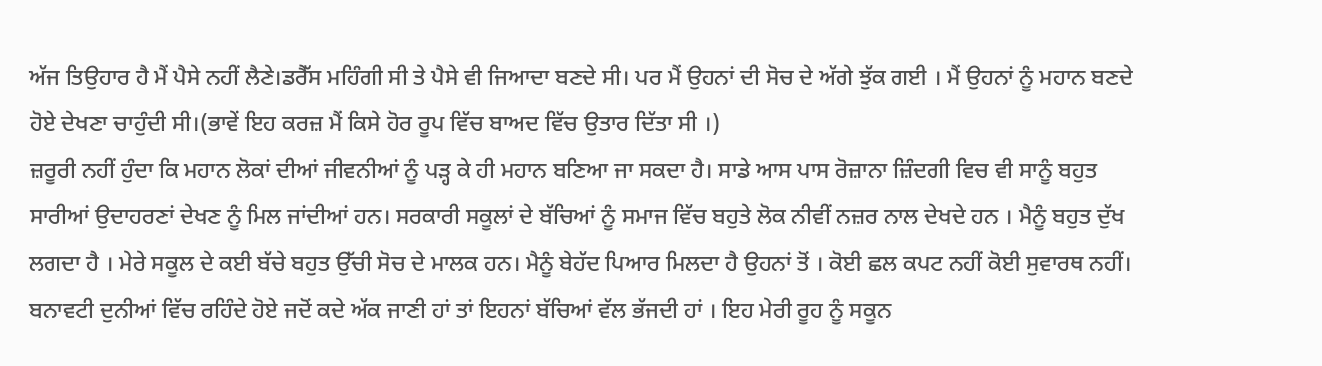ਅੱਜ ਤਿਉਹਾਰ ਹੈ ਮੈਂ ਪੈਸੇ ਨਹੀਂ ਲੈਣੇ।ਡਰੈੱਸ ਮਹਿੰਗੀ ਸੀ ਤੇ ਪੈਸੇ ਵੀ ਜਿਆਦਾ ਬਣਦੇ ਸੀ। ਪਰ ਮੈਂ ਉਹਨਾਂ ਦੀ ਸੋਚ ਦੇ ਅੱਗੇ ਝੁੱਕ ਗਈ । ਮੈਂ ਉਹਨਾਂ ਨੂੰ ਮਹਾਨ ਬਣਦੇ ਹੋਏ ਦੇਖਣਾ ਚਾਹੁੰਦੀ ਸੀ।(ਭਾਵੇਂ ਇਹ ਕਰਜ਼ ਮੈਂ ਕਿਸੇ ਹੋਰ ਰੂਪ ਵਿੱਚ ਬਾਅਦ ਵਿੱਚ ਉਤਾਰ ਦਿੱਤਾ ਸੀ ।)
ਜ਼ਰੂਰੀ ਨਹੀਂ ਹੁੰਦਾ ਕਿ ਮਹਾਨ ਲੋਕਾਂ ਦੀਆਂ ਜੀਵਨੀਆਂ ਨੂੰ ਪੜ੍ਹ ਕੇ ਹੀ ਮਹਾਨ ਬਣਿਆ ਜਾ ਸਕਦਾ ਹੈ। ਸਾਡੇ ਆਸ ਪਾਸ ਰੋਜ਼ਾਨਾ ਜ਼ਿੰਦਗੀ ਵਿਚ ਵੀ ਸਾਨੂੰ ਬਹੁਤ ਸਾਰੀਆਂ ਉਦਾਹਰਣਾਂ ਦੇਖਣ ਨੂੰ ਮਿਲ ਜਾਂਦੀਆਂ ਹਨ। ਸਰਕਾਰੀ ਸਕੂਲਾਂ ਦੇ ਬੱਚਿਆਂ ਨੂੰ ਸਮਾਜ ਵਿੱਚ ਬਹੁਤੇ ਲੋਕ ਨੀਵੀਂ ਨਜ਼ਰ ਨਾਲ ਦੇਖਦੇ ਹਨ । ਮੈਨੂੰ ਬਹੁਤ ਦੁੱਖ ਲਗਦਾ ਹੈ । ਮੇਰੇ ਸਕੂਲ ਦੇ ਕਈ ਬੱਚੇ ਬਹੁਤ ਉੱਚੀ ਸੋਚ ਦੇ ਮਾਲਕ ਹਨ। ਮੈਨੂੰ ਬੇਹੱਦ ਪਿਆਰ ਮਿਲਦਾ ਹੈ ਉਹਨਾਂ ਤੋਂ । ਕੋਈ ਛਲ ਕਪਟ ਨਹੀਂ ਕੋਈ ਸੁਵਾਰਥ ਨਹੀਂ। ਬਨਾਵਟੀ ਦੁਨੀਆਂ ਵਿੱਚ ਰਹਿੰਦੇ ਹੋਏ ਜਦੋਂ ਕਦੇ ਅੱਕ ਜਾਣੀ ਹਾਂ ਤਾਂ ਇਹਨਾਂ ਬੱਚਿਆਂ ਵੱਲ ਭੱਜਦੀ ਹਾਂ । ਇਹ ਮੇਰੀ ਰੂਹ ਨੂੰ ਸਕੂਨ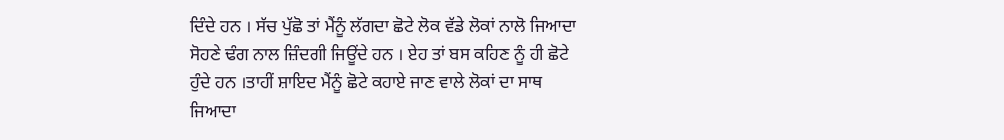ਦਿੰਦੇ ਹਨ । ਸੱਚ ਪੁੱਛੋ ਤਾਂ ਮੈਂਨੂੰ ਲੱਗਦਾ ਛੋਟੇ ਲੋਕ ਵੱਡੇ ਲੋਕਾਂ ਨਾਲੋ ਜਿਆਦਾ ਸੋਹਣੇ ਢੰਗ ਨਾਲ ਜ਼ਿੰਦਗੀ ਜਿਊਂਦੇ ਹਨ । ਏਹ ਤਾਂ ਬਸ ਕਹਿਣ ਨੂੰ ਹੀ ਛੋਟੇ ਹੁੰਦੇ ਹਨ ।ਤਾਹੀਂ ਸ਼ਾਇਦ ਮੈਂਨੂੰ ਛੋਟੇ ਕਹਾਏ ਜਾਣ ਵਾਲੇ ਲੋਕਾਂ ਦਾ ਸਾਥ ਜਿਆਦਾ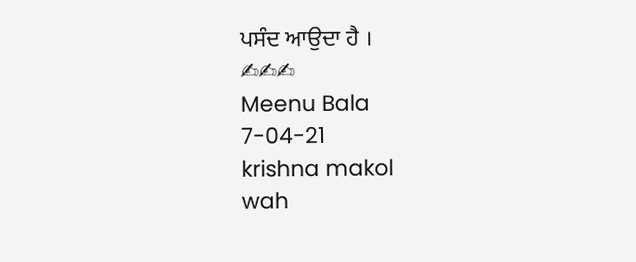ਪਸੰਦ ਆਉਦਾ ਹੈ ।
✍✍✍
Meenu Bala
7-04-21
krishna makol
wah